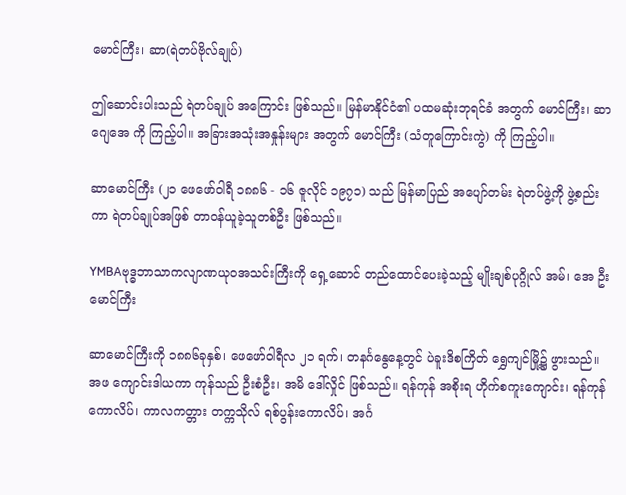မောင်ကြီး၊ ဆာ(ရဲတပ်ဗိုလ်ချုပ်)

ဤဆောင်းပါးသည် ရဲတပ်ချုပ် အကြောင်း ဖြစ်သည်။ မြန်မာနိုင်ငံ၏ ပထမဆုံးဘုရင်ခံ အတွက် မောင်ကြီး၊ ဆာ ဂျေအေ ကို ကြည့်ပါ။ အခြားအသုံးအနှုန်းများ အတွက် မောင်ကြီး (သံတူကြောင်းကွဲ) ကို ကြည့်ပါ။

ဆာမောင်ကြီး (၂၁ ဖေဖော်ဝါရီ ၁၈၈၆ - ၁၆ ဇူလိုင် ၁၉၇၁) သည် မြန်မာပြည် အပျော်တမ်း ရဲတပ်ဖွဲ့ကို ဖွဲ့စည်းကာ ရဲတပ်ချုပ်အဖြစ် တာဝန်ယူခဲ့သူတစ်ဦး ဖြစ်သည်။

YMBAဗုဒ္ဓဘာသာကလျာဏယုဝအသင်းကြီးကို ရှေ့ဆောင် တည်ထောင်ပေးခဲ့သည့် မျိုးချစ်ပုဂ္ဂိုလ် အမ်၊ အေ ဦးမောင်ကြီး

ဆာမောင်ကြီးကို ၁၈၈၆ခုနှစ်၊ ဖေဖော်ဝါရီလ ၂၁ ရက်၊ တနင်္ဂနွေနေ့တွင် ပဲခူးဒိစကြိတ် ရွှေကျင်မြို့၌ ဖွားသည်။ အဖ ကျောင်းဒါယကာ ကုန်သည် ဦးစံဦး၊ အမိ ဒေါ်လှိုင် ဖြစ်သည်။ ရန်ကုန် အစိုးရ ဟိုက်စကူးကျောင်း၊ ရန်ကုန်ကောလိပ်၊ ကာလကတ္တား တက္ကသိုလ် ရစ်ပွန်းကောလိပ်၊ အင်္ဂ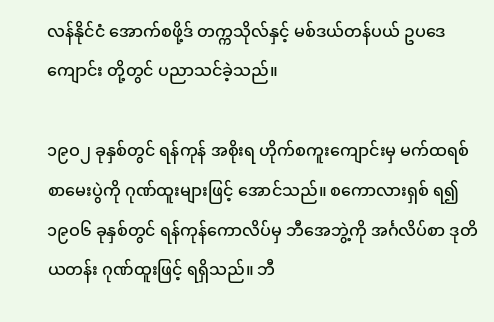လန်နိုင်ငံ အောက်စဖို့ဒ် တက္ကသိုလ်နှင့် မစ်ဒယ်တန်ပယ် ဥပဒေကျောင်း တို့တွင် ပညာသင်ခဲ့သည်။

၁၉ဝ၂ ခုနှစ်တွင် ရန်ကုန် အစိုးရ ဟိုက်စကူးကျောင်းမှ မက်ထရစ် စာမေးပွဲကို ဂုဏ်ထူးများဖြင့် အောင်သည်။ စကောလားရှစ် ရ၍ ၁၉ဝ၆ ခုနှစ်တွင် ရန်ကုန်ကောလိပ်မှ ဘီအေဘွဲ့ကို အင်္ဂလိပ်စာ ဒုတိယတန်း ဂုဏ်ထူးဖြင့် ရရှိသည်။ ဘီ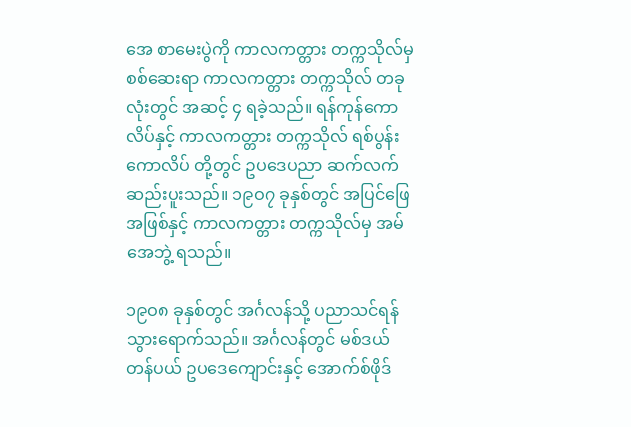အေ စာမေးပွဲကို ကာလကတ္တား တက္ကသိုလ်မှ စစ်ဆေးရာ ကာလကတ္တား တက္ကသိုလ် တခုလုံးတွင် အဆင့် ၄ ရခဲ့သည်။ ရန်ကုန်ကောလိပ်နှင့် ကာလကတ္တား တက္ကသိုလ် ရစ်ပွန်းကောလိပ် တို့တွင် ဥပဒေပညာ ဆက်လက် ဆည်းပူးသည်။ ၁၉ဝ၇ ခုနှစ်တွင် အပြင်ဖြေ အဖြစ်နှင့် ကာလကတ္တား တက္ကသိုလ်မှ အမ်အေဘွဲ့ ရသည်။

၁၉ဝ၈ ခုနှစ်တွင် အင်္ဂလန်သို့ ပညာသင်ရန် သွားရောက်သည်။ အင်္ဂလန်တွင် မစ်ဒယ်တန်ပယ် ဥပဒေကျောင်းနှင့် အောက်စ်ဖိုဒ်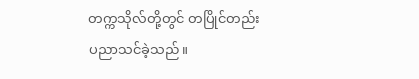တက္ကသိုလ်တို့တွင် တပြိုင်တည်း ပညာသင်ခဲ့သည်။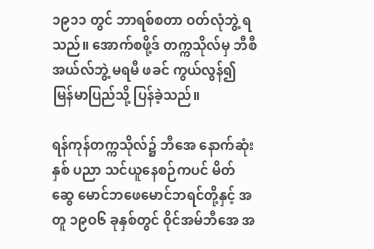၁၉၁၁ တွင် ဘာရစ်စတာ ဝတ်လုံဘွဲ့ ရသည်။ အောက်စဖို့ဒ် တက္ကသိုလ်မှ ဘီစီအယ်လ်ဘွဲ့ မရမီ ဖခင် ကွယ်လွန်၍ မြန်မာပြည်သို့ ပြန်ခဲ့သည်။

ရန်ကုန်တက္ကသိုလ်၌ ဘီအေ နောက်ဆုံးနှစ် ပညာ သင်ယူနေစဉ်ကပင် မိတ်ဆွေ မောင်ဘဖေမောင်ဘရင်တို့နှင့် အတူ ၁၉ဝ၆ ခုနှစ်တွင် ဝိုင်အမ်ဘီအေ အ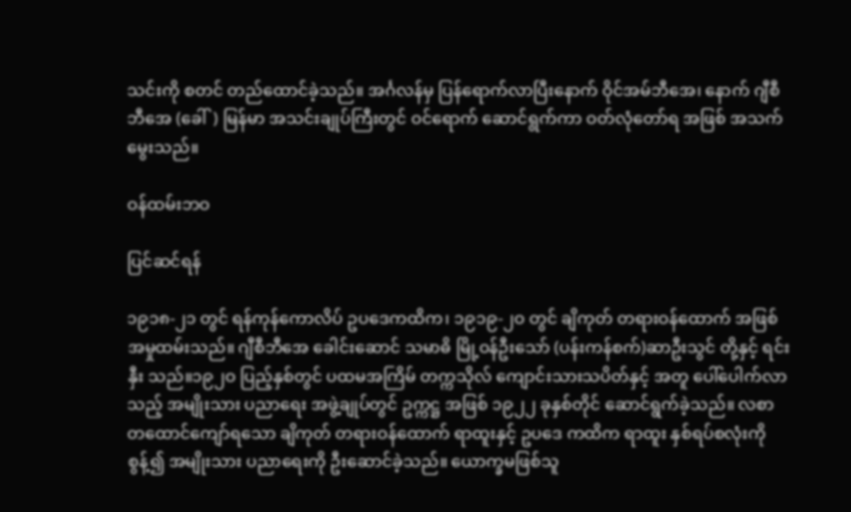သင်းကို စတင် တည်ထောင်ခဲ့သည်။ အင်္ဂလန်မှ ပြန်ရောက်လာပြီးနောက် ဝိုင်အမ်ဘီအေ၊ နောက် ဂျီစီဘီအေ (ခေါ်) မြန်မာ အသင်းချုပ်ကြီးတွင် ဝင်ရောက် ဆောင်ရွက်ကာ ဝတ်လုံတော်ရ အဖြစ် အသက်မွေးသည်။

ဝန်ထမ်းဘဝ

ပြင်ဆင်ရန်

၁၉၁၈-၂၁ တွင် ရန်ကုန်ကောလိပ် ဥပဒေကထိက၊ ၁၉၁၉-၂ဝ တွင် ချိကုတ် တရားဝန်ထောက် အဖြစ် အမှုထမ်းသည်။ ဂျီစီဘီအေ ခေါင်းဆောင် သမာဓိ မြို့ဝန်ဦးသော် (ပန်းကန်စက်)ဆာဦးသွင် တို့နှင့် ရင်းနှီး သည်။၁၉၂ဝ ပြည့်နှစ်တွင် ပထမအကြိမ် တက္ကသိုလ် ကျောင်းသားသပိတ်နှင့် အတူ ပေါ်ပေါက်လာသည့် အမျိုးသား ပညာရေး အဖွဲ့ချုပ်တွင် ဥက္ကဋ္ဌ အဖြစ် ၁၉၂၂ ခုနှစ်တိုင် ဆောင်ရွက်ခဲ့သည်။ လစာ တထောင်ကျော်ရသော ချိကုတ် တရားဝန်ထောက် ရာထူးနှင့် ဥပဒေ ကထိက ရာထူး နှစ်ရပ်စလုံးကို စွန့်၍ အမျိုးသား ပညာရေးကို ဦးဆောင်ခဲ့သည်။ ယောက္ခမဖြစ်သူ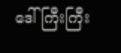ဒေါ်ကြီးကြီး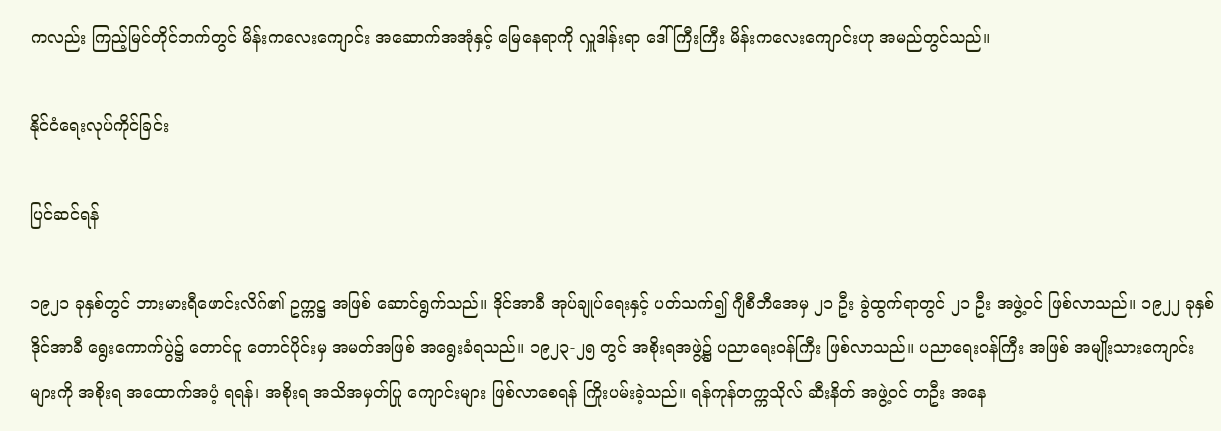ကလည်း ကြည့်မြင်တိုင်ဘက်တွင် မိန်းကလေးကျောင်း အဆောက်အအုံနှင့် မြေနေရာကို လှူဒါန်းရာ ဒေါ်ကြီးကြီး မိန်းကလေးကျောင်းဟု အမည်တွင်သည်။

နိုင်ငံရေးလုပ်ကိုင်ခြင်း

ပြင်ဆင်ရန်

၁၉၂၁ ခုနှစ်တွင် ဘားမားရီဖောင်းလိဂ်၏ ဥက္ကဋ္ဌ အဖြစ် ဆောင်ရွက်သည်။ ဒိုင်အာခီ အုပ်ချုပ်ရေးနှင့် ပတ်သက်၍ ဂျီစီဘီအေမှ ၂၁ ဦး ခွဲထွက်ရာတွင် ၂၁ ဦး အဖွဲ့ဝင် ဖြစ်လာသည်။ ၁၉၂၂ ခုနှစ် ဒိုင်အာခီ ရွေးကောက်ပွဲ၌ တောင်ငူ တောင်ပိုင်းမှ အမတ်အဖြစ် အရွေးခံရသည်။ ၁၉၂၃-၂၅ တွင် အစိုးရအဖွဲ့၌ ပညာရေးဝန်ကြီး ဖြစ်လာသည်။ ပညာရေးဝန်ကြီး အဖြစ် အမျိုးသားကျောင်းများကို အစိုးရ အထောက်အပံ့ ရရန်၊ အစိုးရ အသိအမှတ်ပြု ကျောင်းများ ဖြစ်လာစေရန် ကြိုးပမ်းခဲ့သည်။ ရန်ကုန်တက္ကသိုလ် ဆီးနိတ် အဖွဲ့ဝင် တဦး အနေ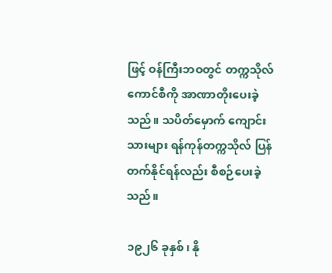ဖြင့် ဝန်ကြီးဘဝတွင် တက္ကသိုလ် ကောင်စီကို အာဏာတိုးပေးခဲ့သည်။ သပိတ်မှောက် ကျောင်းသားများ ရန်ကုန်တက္ကသိုလ် ပြန်တက်နိုင်ရန်လည်း စီစဉ်ပေးခဲ့သည်။

၁၉၂၆ ခုနှစ်၊ နို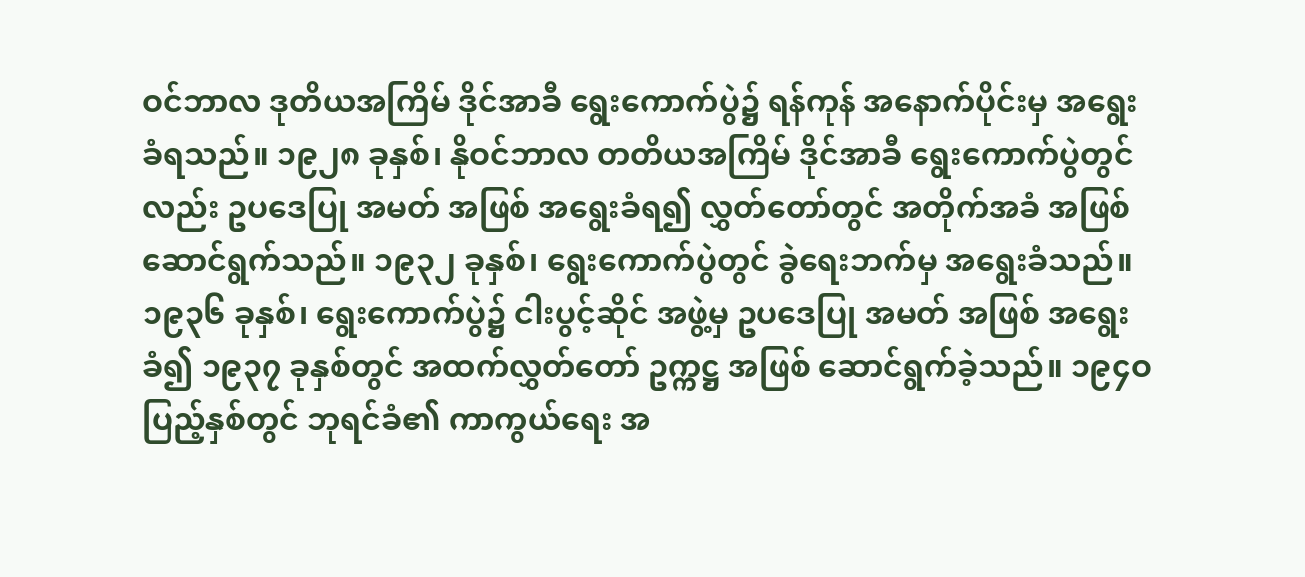ဝင်ဘာလ ဒုတိယအကြိမ် ဒိုင်အာခီ ရွေးကောက်ပွဲ၌ ရန်ကုန် အနောက်ပိုင်းမှ အရွေးခံရသည်။ ၁၉၂၈ ခုနှစ်၊ နိုဝင်ဘာလ တတိယအကြိမ် ဒိုင်အာခီ ရွေးကောက်ပွဲတွင်လည်း ဥပဒေပြု အမတ် အဖြစ် အရွေးခံရ၍ လွှတ်တော်တွင် အတိုက်အခံ အဖြစ် ဆောင်ရွက်သည်။ ၁၉၃၂ ခုနှစ်၊ ရွေးကောက်ပွဲတွင် ခွဲရေးဘက်မှ အရွေးခံသည်။ ၁၉၃၆ ခုနှစ်၊ ရွေးကောက်ပွဲ၌ ငါးပွင့်ဆိုင် အဖွဲ့မှ ဥပဒေပြု အမတ် အဖြစ် အရွေးခံ၍ ၁၉၃၇ ခုနှစ်တွင် အထက်လွှတ်တော် ဥက္ကဋ္ဌ အဖြစ် ဆောင်ရွက်ခဲ့သည်။ ၁၉၄ဝ ပြည့်နှစ်တွင် ဘုရင်ခံ၏ ကာကွယ်ရေး အ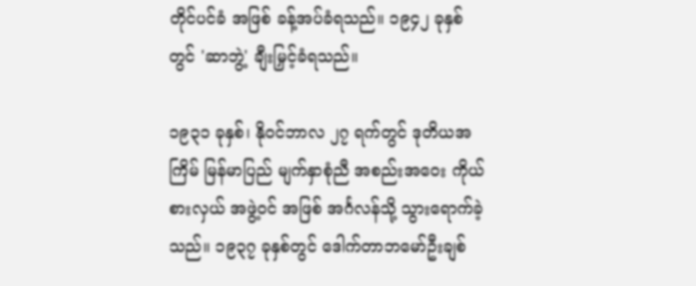တိုင်ပင်ခံ အဖြစ် ခန့်အပ်ခံရသည်။ ၁၉၄၂ ခုနှစ်တွင် 'ဆာဘွဲ့' ချီးမြှင့်ခံရသည်။

၁၉၃၁ ခုနှစ်၊ နိုဝင်ဘာလ ၂၇ ရက်တွင် ဒုတိယအကြိမ် မြန်မာပြည် မျက်နှာစုံညီ အစည်းအဝေး ကိုယ်စားလှယ် အဖွဲ့ဝင် အဖြစ် အင်္ဂလန်သို့ သွားရောက်ခဲ့သည်။ ၁၉၃၇ ခုနှစ်တွင် ဒေါက်တာဘမော်ဦးချစ်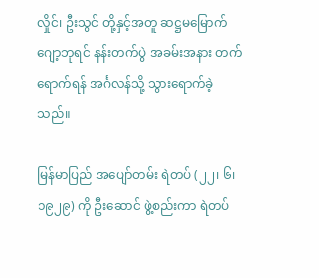လှိုင်၊ ဦးသွင် တို့နှင့်အတူ ဆဋ္ဌမမြောက် ဂျော့ဘုရင် နန်းတက်ပွဲ အခမ်းအနား တက်ရောက်ရန် အင်္ဂလန်သို့ သွားရောက်ခဲ့သည်။

မြန်မာပြည် အပျော်တမ်း ရဲတပ် (၂၂၊ ၆၊ ၁၉၂၉) ကို ဦးဆောင် ဖွဲ့စည်းကာ ရဲတပ်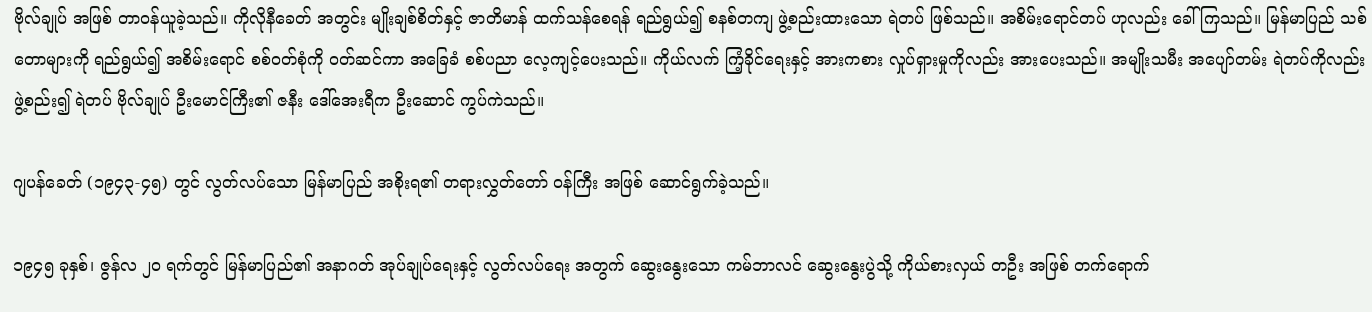ဗိုလ်ချုပ် အဖြစ် တာဝန်ယူခဲ့သည်။ ကိုလိုနီခေတ် အတွင်း မျိုးချစ်စိတ်နှင့် ဇာတိမာန် ထက်သန်စေရန် ရည်ရွယ်၍ စနစ်တကျ ဖွဲ့စည်းထားသော ရဲတပ် ဖြစ်သည်။ အစိမ်းရောင်တပ် ဟုလည်း ခေါ်ကြသည်။ မြန်မာပြည် သစ်တောများကို ရည်ရွယ်၍ အစိမ်းရောင် စစ်ဝတ်စုံကို ဝတ်ဆင်ကာ အခြေခံ စစ်ပညာ လေ့ကျင့်ပေးသည်။ ကိုယ်လက် ကြံ့ခိုင်ရေးနှင့် အားကစား လှုပ်ရှားမှုကိုလည်း အားပေးသည်။ အမျိုးသမီး အပျော်တမ်း ရဲတပ်ကိုလည်း ဖွဲ့စည်း၍ ရဲတပ် ဗိုလ်ချုပ် ဦးမောင်ကြီး၏ ဇနီး ဒေါ်အေးရီက ဦးဆောင် ကွပ်ကဲသည်။

ဂျပန်ခေတ် (၁၉၄၃-၄၅) တွင် လွတ်လပ်သော မြန်မာပြည် အစိုးရ၏ တရားလွှတ်တော် ဝန်ကြီး အဖြစ် ဆောင်ရွက်ခဲ့သည်။

၁၉၄၅ ခုနှစ်၊ ဇွန်လ ၂ဝ ရက်တွင် မြန်မာပြည်၏ အနာဂတ် အုပ်ချုပ်ရေးနှင့် လွတ်လပ်ရေး အတွက် ဆွေးနွေးသော ကမ်ဘာလင် ဆွေးနွေးပွဲသို့ ကိုယ်စားလှယ် တဦး အဖြစ် တက်ရောက်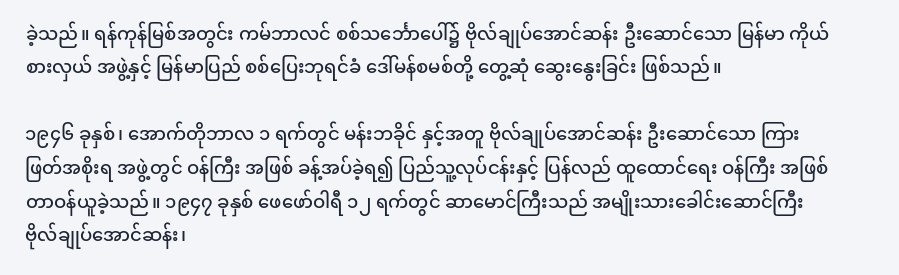ခဲ့သည်။ ရန်ကုန်မြစ်အတွင်း ကမ်ဘာလင် စစ်သင်္ဘောပေါ်၌ ဗိုလ်ချုပ်အောင်ဆန်း ဦးဆောင်သော မြန်မာ ကိုယ်စားလှယ် အဖွဲ့နှင့် မြန်မာပြည် စစ်ပြေးဘုရင်ခံ ဒေါ်မန်စမစ်တို့ တွေ့ဆုံ ဆွေးနွေးခြင်း ဖြစ်သည်။

၁၉၄၆ ခုနှစ်၊ အောက်တိုဘာလ ၁ ရက်တွင် မန်းဘခိုင် နှင့်အတူ ဗိုလ်ချုပ်အောင်ဆန်း ဦးဆောင်သော ကြားဖြတ်အစိုးရ အဖွဲ့တွင် ဝန်ကြီး အဖြစ် ခန့်အပ်ခဲ့ရ၍ ပြည်သူ့လုပ်ငန်းနှင့် ပြန်လည် ထူထောင်ရေး ဝန်ကြီး အဖြစ် တာဝန်ယူခဲ့သည်။ ၁၉၄၇ ခုနှစ် ဖေဖော်ဝါရီ ၁၂ ရက်တွင် ဆာမောင်ကြီးသည် အမျိုးသားခေါင်းဆောင်ကြီး ဗိုလ်ချုပ်အောင်ဆန်း၊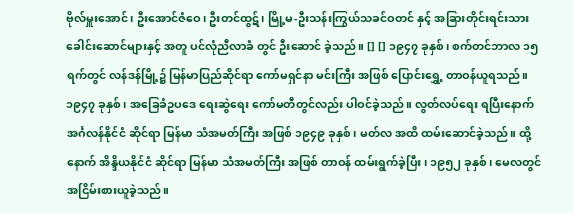ဗိုလ်မှူးအောင်၊ ဦးအောင်ဇံဝေ၊ ဦးတင်ထွဋ်၊ မြို့မ-ဦးသန်းကြွယ်သခင်ဝတင် နှင့် အခြားတိုင်းရင်းသား ခေါင်းဆောင်များနှင့် အတူ ပင်လုံညီလာခံ တွင် ဦးဆောင် ခဲ့သည်။ [] [] ၁၉၄၇ ခုနှစ်၊ စက်တင်ဘာလ ၁၅ ရက်တွင် လန်ဒန်မြို့၌ မြန်မာပြည်ဆိုင်ရာ ကော်မရှင်နာ မင်းကြီး အဖြစ် ပြောင်းရွှေ့ တာဝန်ယူရသည်။ ၁၉၄၇ ခုနှစ်၊ အခြေခံဥပဒေ ရေးဆွဲရေး ကော်မတီတွင်လည်း ပါဝင်ခဲ့သည်။ လွတ်လပ်ရေး ရပြီးနောက် အင်္ဂလန်နိုင်ငံ ဆိုင်ရာ မြန်မာ သံအမတ်ကြီး အဖြစ် ၁၉၄၉ ခုနှစ်၊ မတ်လ အထိ ထမ်းဆောင်ခဲ့သည်။ ထို့နောက် အိန္ဒိယနိုင်ငံ ဆိုင်ရာ မြန်မာ သံအမတ်ကြီး အဖြစ် တာဝန် ထမ်းရွက်ခဲ့ပြီး၊ ၁၉၅၂ ခုနှစ်၊ မေလတွင် အငြိမ်းစားယူခဲ့သည်။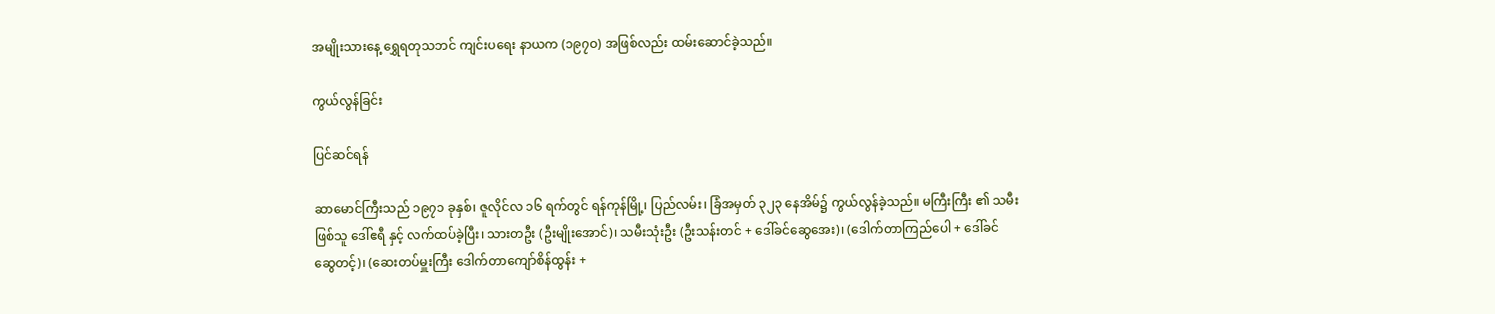အမျိုးသားနေ့ ရွှေရတုသဘင် ကျင်းပရေး နာယက (၁၉၇ဝ) အဖြစ်လည်း ထမ်းဆောင်ခဲ့သည်။

ကွယ်လွန်ခြင်း

ပြင်ဆင်ရန်

ဆာမောင်ကြီးသည် ၁၉၇၁ ခုနှစ်၊ ဇူလိုင်လ ၁၆ ရက်တွင် ရန်ကုန်မြို့၊ ပြည်လမ်း၊ ခြံအမှတ် ၃၂၃ နေအိမ်၌ ကွယ်လွန်ခဲ့သည်။ မကြီးကြီး ၏ သမီးဖြစ်သူ ဒေါ်ဧရီ နှင့် လက်ထပ်ခဲ့ပြီး၊ သားတဦး (ဦးမျိုးအောင်)၊ သမီးသုံးဦး (ဦးသန်းတင် + ဒေါ်ခင်ဆွေအေး)၊ (ဒေါက်တာကြည်ပေါ + ဒေါ်ခင်ဆွေတင့်)၊ (ဆေးတပ်မှူးကြီး ဒေါက်တာကျော်စိန်ထွန်း +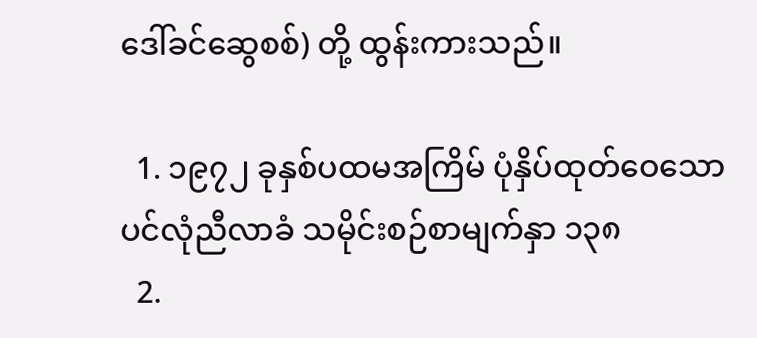ဒေါ်ခင်ဆွေစစ်) တို့ ထွန်းကားသည်။

  1. ၁၉၇၂ ခုနှစ်ပထမအကြိမ် ပုံနှိပ်ထုတ်ဝေသော ပင်လုံညီလာခံ သမိုင်းစဉ်စာမျက်နှာ ၁၃၈
  2.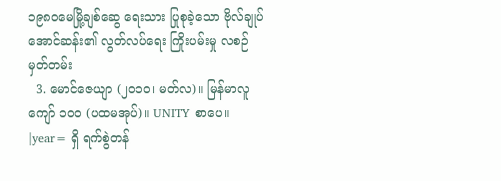၁၉၈၀မေမြို့ချစ်ဆွေ ရေးသား ပြုစုခဲ့သော ဗိုလ်ချုပ်အောင်ဆန်း၏ လွတ်လပ်ရေး ကြိုးပမ်းမှု လစဉ်မှတ်တမ်း
  3. မောင်ဇေယျာ (၂၀၁၀၊ မတ်လ)။ မြန်မာလူကျော် ၁၀၀ (ပထမအုပ်)။ UNITY စာပေ။ |year= ရှိ ရက်စွဲတန်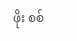ဖိုး စစ်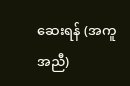ဆေးရန် (အကူအညီ)